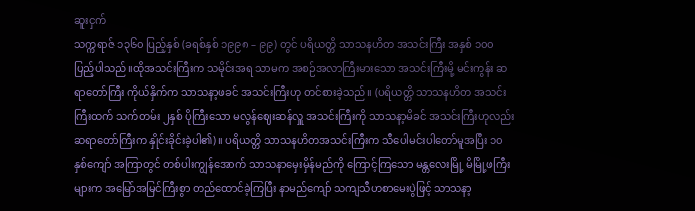ဆူးငှက်
သက္ကရာဇ် ၁၃၆၀ ပြည့်နှစ် (ခရစ်နှစ် ၁၉၉၈ – ၉၉) တွင် ပရိယတ္တိ သာသနဟိတ အသင်းကြီး အနှစ် ၁၀၀ ပြည့်ပါသည်။ထိုအသင်းကြီးက သမိုင်းအရ သာမက အစဉ်အလာကြီးမားသော အသင်းကြီးမို့ မင်းကွန်း ဆရာတော်ကြီး ကိုယ်နှိက်က သာသနာ့ဖခင် အသင်းကြီးဟု တင်စားခဲ့သည်။ (ပရိယတ္တိ သာသနဟိတ အသင်းကြီးထက် သက်တမ်း ၂နှစ် ပိုကြီးသော မလွန်ဈေးဆန်လှူ အသင်းကြီးကို သာသနာ့မိခင် အသင်းကြီးဟုလည်း ဆရာတော်ကြီးက နှိုင်းခိုင်းခဲ့ပါ၏) ။ ပရိယတ္တိ သာသနဟိတအသင်းကြီးက သီပေါမင်းပါတော်မူအပြီး ၁၀နှစ်ကျော် အကြာတွင် တစ်ပါးကျွန်အောက် သာသနာမှေးမှိန်မည်ကို ကြောင့်ကြသော မန္တလေးမြို့ မိမြို့ဖကြီးများက အမြော်အမြင်ကြီးစွာ တည်ထောင်ခဲ့ကြပြီး နာမည်ကျော် သကျသီဟစာမေးပွဲဖြင့် သာသနာ့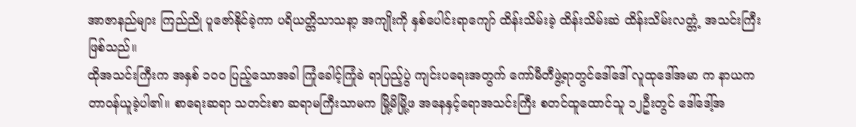အာဇာနည်များ ကြည်ညို ပူဇော်နိုင်ခဲ့ကာ ပရိယတ္တိသာသနာ့ အကျိုးကို နှစ်ပေါင်းရာကျော် ထိန်းသိမ်းခဲ့ ထိန်းသိမ်းဆဲ ထိန်းသိမ်းလတ္တံ့ အသင်းကြီးဖြစ်သည်။
ထိုအသင်းကြီးက အနှစ် ၁၀၀ ပြည့်သောအခါ ကြုံခေါင့်ကြုံခဲ ရာပြည့်ပွဲ ကျင်းပရေးအတွက် ကော်မီတီဖွဲ့ရာတွင်ဒေါ်ဒေါ် လူထုဒေါ်အမာ က နာယက တာဝန်ယူခဲ့ပါ၏။ စာရေးဆရာ သတင်းစာ ဆရာမကြီးသာမက မြို့မိမြို့ဖ အနေနှင့်ရောအသင်းကြီး စတင်ထူထောင်သူ ၁၂ဦးတွင် ဒေါ်ဒေါ့်အ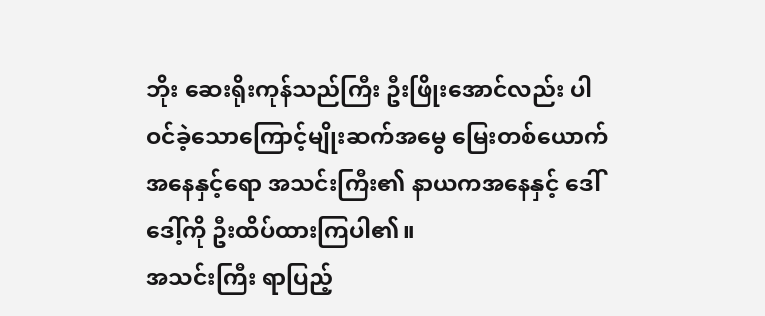ဘိုး ဆေးရိုးကုန်သည်ကြီး ဦးဖြိုးအောင်လည်း ပါဝင်ခဲ့သောကြောင့်မျိုးဆက်အမွေ မြေးတစ်ယောက်အနေနှင့်ရော အသင်းကြီး၏ နာယကအနေနှင့် ဒေါ်ဒေါ့်ကို ဦးထိပ်ထားကြပါ၏။
အသင်းကြီး ရာပြည့်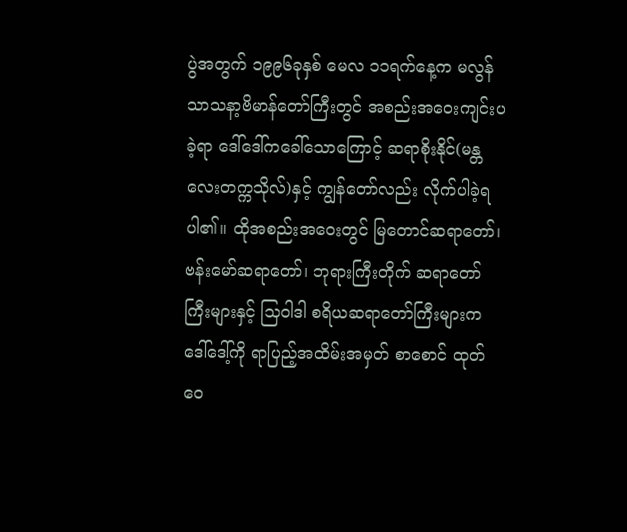ပွဲအတွက် ၁၉၉၆ခုနှစ် မေလ ၁၁ရက်နေ့က မလွန်သာသနာ့ဗိမာန်တော်ကြီးတွင် အစည်းအဝေးကျင်းပခဲ့ရာ ဒေါ်ဒေါ်ကခေါ်သောကြောင့် ဆရာစိုးနိုင်(မန္တလေးတက္ကသိုလ်)နှင့် ကျွန်တော်လည်း လိုက်ပါခဲ့ရ ပါ၏။ ထိုအစည်းအဝေးတွင် မြတောင်ဆရာတော်၊ ဗန်းမော်ဆရာတော်၊ ဘုရားကြီးတိုက် ဆရာတော်ကြီးများနှင့် သြဝါဒါ စရိယဆရာတော်ကြီးများက ဒေါ်ဒေါ့်ကို ရာပြည့်အထိမ်းအမှတ် စာစောင် ထုတ်ဝေ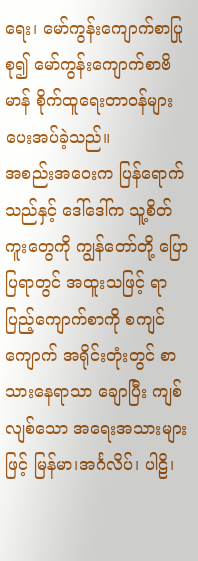ရေး၊ မော်ကွန်းကျောက်စာပြုစု၍ မော်ကွန်းကျောက်စာဗိမာန် စိုက်ထူရေးတာဝန်များ ပေးအပ်ခဲ့သည်။
အစည်းအဝေးက ပြန်ရောက်သည်နှင့် ဒေါ်ဒေါ်က သူ့စိတ်ကူးတွေကို ကျွန်တော်တို့ ပြောပြရာတွင် အထူးသဖြင့် ရာပြည့်ကျောက်စာကို စကျင်ကျောက် အရိုင်းတုံးတွင် စာသားနေရာသာ ချောပြီး ကျစ်လျစ်သော အရေးအသားများဖြင့် မြန်မာ၊အင်္ဂလိပ်၊ ပါဠိ၊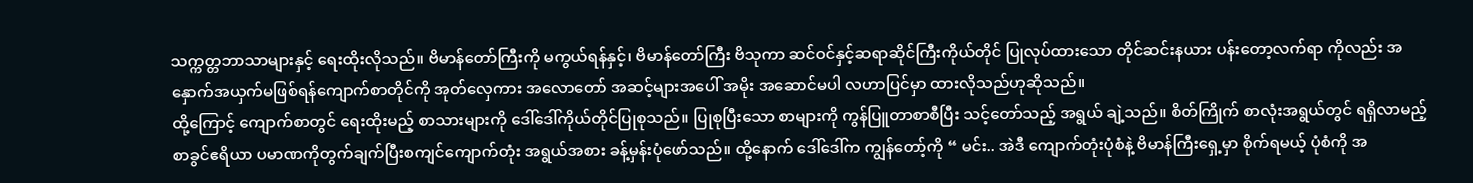သက္ကတ္တဘာသာများနှင့် ရေးထိုးလိုသည်။ ဗိမာန်တော်ကြီးကို မကွယ်ရန်နှင့်၊ ဗိမာန်တော်ကြီး ဗိသုကာ ဆင်ဝင်နှင့်ဆရာဆိုင်ကြီးကိုယ်တိုင် ပြုလုပ်ထားသော တိုင်ဆင်းနယား ပန်းတော့လက်ရာ ကိုလည်း အနှောက်အယှက်မဖြစ်ရန်ကျောက်စာတိုင်ကို အုတ်လှေကား အလောတော် အဆင့်များအပေါ် အမိုး အဆောင်မပါ လဟာပြင်မှာ ထားလိုသည်ဟုဆိုသည်။
ထို့ကြောင့် ကျောက်စာတွင် ရေးထိုးမည့် စာသားများကို ဒေါ်ဒေါ်ကိုယ်တိုင်ပြုစုသည်။ ပြုစုပြီးသော စာများကို ကွန်ပြူတာစာစီပြီး သင့်တော်သည့် အရွယ် ချဲ့သည်။ စိတ်ကြိုက် စာလုံးအရွယ်တွင် ရရှိလာမည့် စာခွင်ဧရိယာ ပမာဏကိုတွက်ချက်ပြီးစကျင်ကျောက်တုံး အရွယ်အစား ခန့်မှန်းပုံဖော်သည်။ ထို့နောက် ဒေါ်ဒေါ်က ကျွန်တော့်ကို “ မင်း.. အဲဒီ ကျောက်တုံးပုံစံနဲ့ ဗိမာန်ကြီးရှေ့မှာ စိုက်ရမယ့် ပုံစံကို အ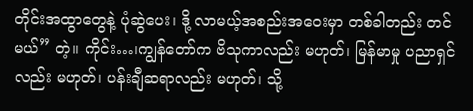တိုင်းအထွာတွေနဲ့ ပုံဆွဲပေး၊ ဒို့ လာမယ့်အစည်းအဝေးမှာ တစ်ခါတည်း တင်မယ်” တဲ့။ ကိုင်း…၊ကျွန်တော်က ဗိသုကာလည်း မဟုတ်၊ မြန်မာမှု ပညာရှင်လည်း မဟုတ်၊ ပန်းချီဆရာလည်း မဟုတ်၊ သို့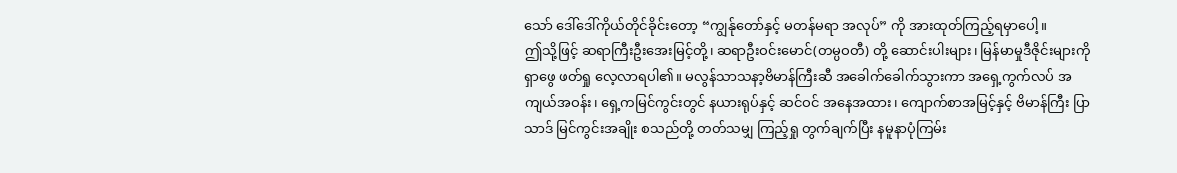သော် ဒေါ်ဒေါ်ကိုယ်တိုင်ခိုင်းတော့ “ကျွန်ုတော်နှင့် မတန်မရာ အလုပ်” ကို အားထုတ်ကြည့်ရမှာပေါ့။
ဤသို့ဖြင့် ဆရာကြီးဦးအေးမြင့်တို့၊ ဆရာဦးဝင်းမောင်(တမ္ပဝတီ) တို့ ဆောင်းပါးများ၊ မြန်မာမှုဒီဇိုင်းများကိုရှာဖွေ ဖတ်ရှု လေ့လာရပါ၏။ မလွန်သာသနာ့ဗိမာန်ကြီးဆီ အခေါက်ခေါက်သွားကာ အရှေ့ကွက်လပ် အကျယ်အဝန်း၊ ရှေ့ကမြင်ကွင်းတွင် နယားရုပ်နှင့် ဆင်ဝင် အနေအထား၊ ကျောက်စာအမြင့်နှင့် ဗိမာန်ကြီး ပြာသာဒ် မြင်ကွင်းအချိုး စသည်တို့ တတ်သမျှ ကြည့်ရှု တွက်ချက်ပြီး နမူနာပုံကြမ်း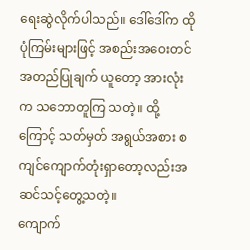ရေးဆွဲလိုက်ပါသည်။ ဒေါ်ဒေါ်က ထိုပုံကြမ်းများဖြင့် အစည်းအဝေးတင် အတည်ပြုချက် ယူတော့ အားလုံးက သဘောတူကြ သတဲ့။ ထို့ကြောင့် သတ်မှတ် အရွယ်အစား စကျင်ကျောက်တုံးရှာတော့လည်းအဆင်သင့်တွေ့သတဲ့။
ကျောက်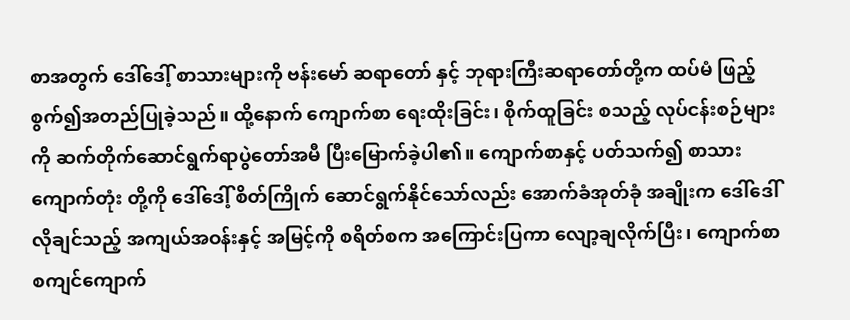စာအတွက် ဒေါ်ဒေါ့် စာသားများကို ဗန်းမော် ဆရာတော် နှင့် ဘုရားကြီးဆရာတော်တို့က ထပ်မံ ဖြည့်စွက်၍အတည်ပြုခဲ့သည်။ ထို့နောက် ကျောက်စာ ရေးထိုးခြင်း၊ စိုက်ထူခြင်း စသည့် လုပ်ငန်းစဉ်များကို ဆက်တိုက်ဆောင်ရွက်ရာပွဲတော်အမီ ပြီးမြောက်ခဲ့ပါ၏။ ကျောက်စာနှင့် ပတ်သက်၍ စာသား ကျောက်တုံး တို့ကို ဒေါ်ဒေါ့် စိတ်ကြိုက် ဆောင်ရွက်နိုင်သော်လည်း အောက်ခံအုတ်ခုံ အချိုးက ဒေါ်ဒေါ်လိုချင်သည့် အကျယ်အဝန်းနှင့် အမြင့်ကို စရိတ်စက အကြောင်းပြကာ လျော့ချလိုက်ပြီး၊ ကျောက်စာ စကျင်ကျောက်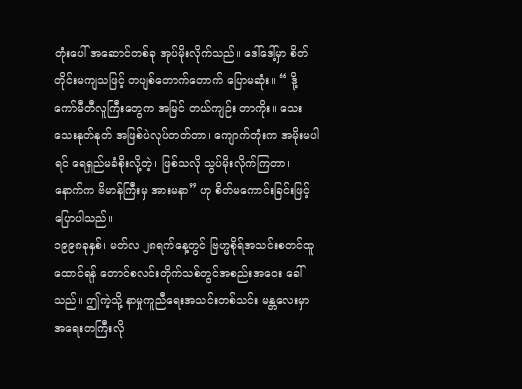တုံးပေါ် အဆောင်တစ်ခု အုပ်မိုးလိုက်သည်။ ဒေါ်ဒေါ့်မှာ စိတ်တိုင်းမကျသဖြင့် တပျစ်တောက်တောက် ပြောမဆုံး။ “ ဒို့ ကော်မီတီလူကြီးတွေက အမြင် တယ်ကျဉ်း တာကိုး။ သေးသေးနုတ်နုတ် အဖြစ်ပဲလုပ်တတ်တာ၊ ကျောက်တုံးက အမိုးမပါရင် ရေရှည်မခံစိုးလို့တဲ့၊ ဖြစ်သလို သွပ်မိုးလိုက်ကြတာ၊ နောက်က ဗိမာန်ကြီးမှ အားမနာ” ဟု စိတ်မကောင်းခြင်းဖြင့် ပြောပါသည်။
၁၉၉၈ခုနှစ်၊ မတ်လ ၂၈ရက်နေ့တွင် ဗြဟ္မစိုရ်အသင်းစတင်ထူထောင်ရန် တောင်စလင်းတိုက်သစ်တွင်အစည်းအဝေး ခေါ်သည်။ ဤကဲ့သို့ နာမှုကူညီရေးအသင်းတစ်သင်း မန္တလေးမှာ အရေးတကြီးလို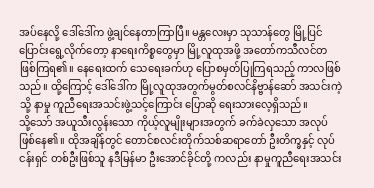အပ်နေလို့ ဒေါ်ဒေါ်က ဖွဲ့ချင်နေတာကြာပြီ။ မန္တလေးမှာ သုသာန်တွေ မြို့ပြင်ပြောင်းရွေ့လိုက်တော့ နာရေးကိစ္စတွေမှာ မြို့လူထုအဖို့ အတော်ကသီလင်တ ဖြစ်ကြရ၏။ နေရေးထက် သေရေးခက်ဟု ပြောစမှတ်ပြုကြရသည့် ကာလဖြစ်သည်။ ထို့ကြောင့် ဒေါ်ဒေါ်က မြို့လူထုအတွက်မွတ်စလင်နိဗ္ဗာန်ဆော် အသင်းကဲ့သို့ နာမှု ကူညီရေးအသင်းဖွဲ့သင့်ကြောင်း ပြောဆို ရေးသားလေ့ရှိသည်။
သို့သော် အယူသီးလွန်းသော ကိုယ့်လူမျိုးများအတွက် ခက်ခဲလှသော အလုပ်ဖြစ်နေ၏။ ထိုအချိန်တွင် တောင်စလင်းတိုက်သစ်ဆရာတော် ဦးတိက္ခနှင့် လုပ်ငန်းရှင် တစ်ဦးဖြစ်သူ နဒီမြန်မာ ဦးအောင်ခိုင်တို့ ကလည်း နာမှုကူညီရေးအသင်း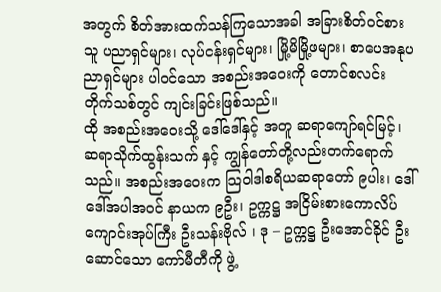အတွက် စိတ်အားထက်သန်ကြသောအခါ အခြားစိတ်ဝင်စားသူ ပညာရှင်များ၊ လုပ်ငန်းရှင်များ၊ မြို့မိမြို့ဖများ၊ စာပေအနုပညာရှင်များ ပါဝင်သော အစည်းအဝေးကို တောင်စလင်း တိုက်သစ်တွင် ကျင်းခြင်းဖြစ်သည်။
ထို အစည်းအဝေးသို့ ဒေါ်ဒေါ်နှင့် အတူ ဆရာကျော်ရင်မြင့်၊ ဆရာသိုက်ထွန်းသက် နှင့် ကျွန်တော်တို့လည်းတက်ရောက်သည်။ အစည်းအဝေးက သြဝါဒါစရိယဆရာတော် ၉ပါး၊ ဒေါ်ဒေါ်အပါအဝင် နာယက ၉ဦး၊ ဥက္ကဋ္ဌ အငြိမ်းစားကောလိပ် ကျောင်းအုပ်ကြီး ဦးသန်းဗိုလ် ၊ ဒု – ဥက္ကဋ္ဌ ဦးအောင်ခိုင် ဦးဆောင်သော ကော်မီတီကို ဖွဲ့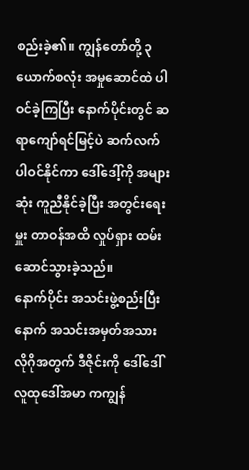စည်းခဲ့၏။ ကျွန်တော်တို့ ၃ယောက်စလုံး အမှုဆောင်ထဲ ပါဝင်ခဲ့ကြပြီး နောက်ပိုင်းတွင် ဆရာကျော်ရင်မြင့်ပဲ ဆက်လက် ပါဝင်နိုင်ကာ ဒေါ်ဒေါ့်ကို အများဆုံး ကူညီနိုင်ခဲ့ပြီး အတွင်းရေးမှူး တာဝန်အထိ လှုပ်ရှား ထမ်းဆောင်သွားခဲ့သည်။
နောက်ပိုင်း အသင်းဖွဲ့စည်းပြီးနောက် အသင်းအမှတ်အသား လိုဂိုအတွက် ဒီဇိုင်းကို ဒေါ်ဒေါ်လူထုဒေါ်အမာ ကကျွန်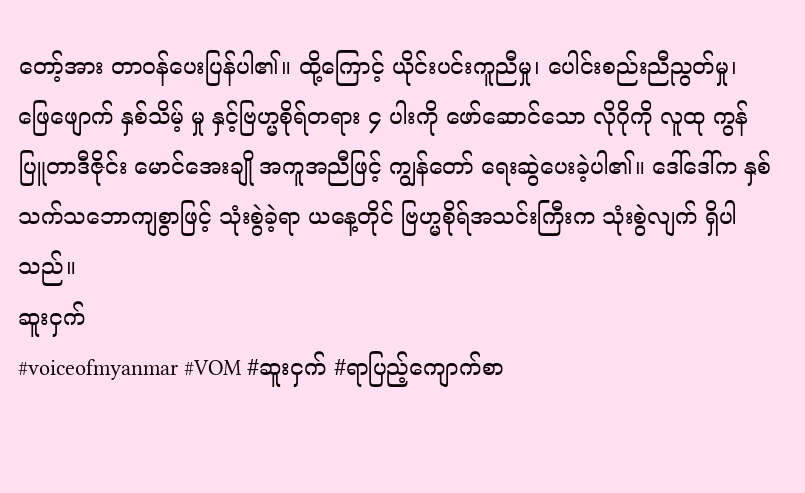တော့်အား တာဝန်ပေးပြန်ပါ၏။ ထို့ကြောင့် ယိုင်းပင်းကူညီမှု၊ ပေါင်းစည်းညီညွတ်မှု၊ ဖြေဖျောက် နှစ်သိမ့် မှု နှင့်ဗြဟ္မစိုရ်တရား ၄ ပါးကို ဖော်ဆောင်သော လိုဂိုကို လူထု ကွန်ပြူတာဒီဇိုင်း မောင်အေးချို အကူအညီဖြင့် ကျွန်တော် ရေးဆွဲပေးခဲ့ပါ၏။ ဒေါ်ဒေါ်က နှစ်သက်သဘောကျစွာဖြင့် သုံးစွဲခဲ့ရာ ယနေ့တိုင် ဗြဟ္မစိုရ်အသင်းကြီးက သုံးစွဲလျက် ရှိပါသည်။
ဆူးငှက်
#voiceofmyanmar #VOM #ဆူးငှက် #ရာပြည့်ကျောက်စာ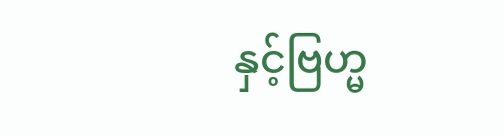နှင့်ဗြဟ္မ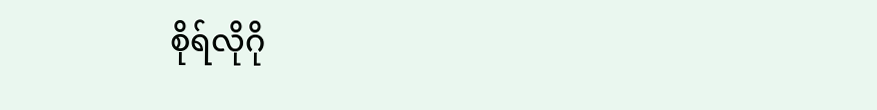စိုရ်လိုဂို